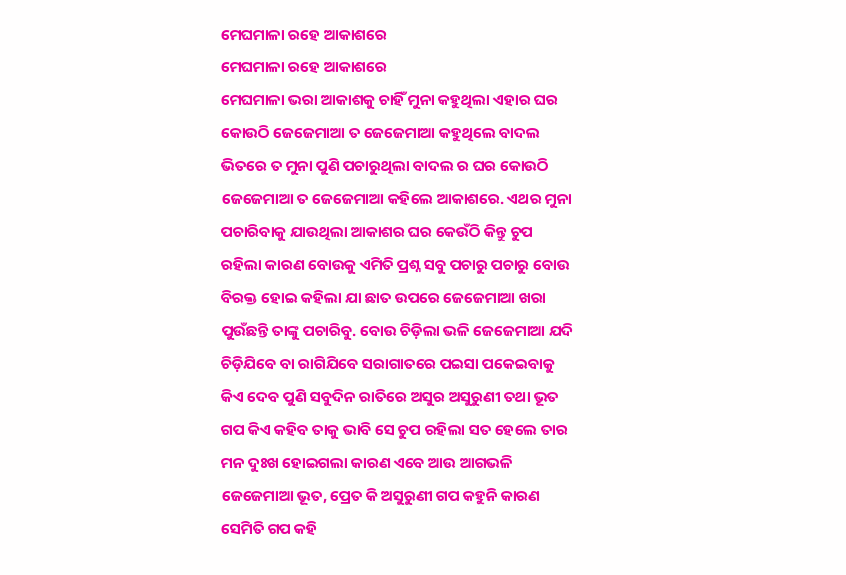ମେଘମାଳା ରହେ ଆକାଶରେ
ମେଘମାଳା ରହେ ଆକାଶରେ
ମେଘମାଳା ଭରା ଆକାଶକୁ ଚାହିଁ ମୁନା କହୁଥିଲା ଏହାର ଘର କୋଉଠି ଜେଜେମାଆ ତ ଜେଜେମାଆ କହୁଥିଲେ ବାଦଲ ଭିତରେ ତ ମୁନା ପୁଣି ପଚାରୁଥିଲା ବାଦଲ ର ଘର କୋଉଠି ଜେଜେମାଆ ତ ଜେଜେମାଆ କହିଲେ ଆକାଶରେ. ଏଥର ମୁନା ପଚାରିବାକୁ ଯାଉଥିଲା ଆକାଶର ଘର କେଉଁଠି କିନ୍ତୁ ଚୁପ ରହିଲା କାରଣ ବୋଉକୁ ଏମିତି ପ୍ରଶ୍ନ ସବୁ ପଚାରୁ ପଚାରୁ ବୋଉ ବିରକ୍ତ ହୋଇ କହିଲା ଯା ଛାତ ଉପରେ ଜେଜେମାଆ ଖରା ପୁଉଁଛନ୍ତି ତାଙ୍କୁ ପଚାରିବୁ. ବୋଉ ଚିଡ଼ିଲା ଭଳି ଜେଜେମାଆ ଯଦି ଚିଡ଼ିଯିବେ ବା ରାଗିଯିବେ ସରାଗାତରେ ପଇସା ପକେଇବାକୁ କିଏ ଦେବ ପୁଣି ସବୁଦିନ ରାତିରେ ଅସୁର ଅସୁରୁଣୀ ତଥା ଭୂତ ଗପ କିଏ କହିବ ତାକୁ ଭାବି ସେ ଚୁପ ରହିଲା ସତ ହେଲେ ତାର ମନ ଦୁଃଖ ହୋଇଗଲା କାରଣ ଏବେ ଆଉ ଆଗଭଳି ଜେଜେମାଆ ଭୂତ, ପ୍ରେତ କି ଅସୁରୁଣୀ ଗପ କହୁନି କାରଣ ସେମିତି ଗପ କହି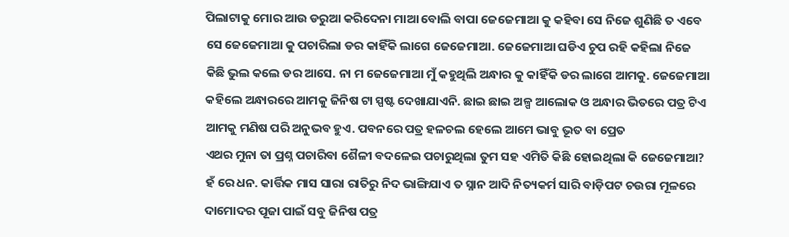ପିଲାଟାକୁ ମୋର ଆଉ ଡରୁଆ କରିଦେନା ମାଆ ବୋଲି ବାପା ଜେଜେମାଆ କୁ କହିବା ସେ ନିଜେ ଶୁଣିଛି ତ ଏବେ ସେ ଜେଜେମାଆ କୁ ପଚାରିଲା ଡର କାହିଁକି ଲାଗେ ଜେଜେମାଆ. ଜେଜେମାଆ ଘଡିଏ ଚୁପ ରହି କହିଲା ନିଜେ କିଛି ଭୁଲ କଲେ ଡର ଆସେ. ନା ମ ଜେଜେମାଆ ମୁଁ କହୁଥିଲି ଅନ୍ଧାର କୁ କାହିଁକି ଡର ଲାଗେ ଆମକୁ. ଜେଜେମାଆ କହିଲେ ଅନ୍ଧାରରେ ଆମକୁ ଜିନିଷ ଟା ସ୍ପଷ୍ଟ ଦେଖାଯାଏନି. ଛାଇ ଛାଇ ଅଳ୍ପ ଆଲୋକ ଓ ଅନ୍ଧାର ଭିତରେ ପତ୍ର ଟିଏ ଆମକୁ ମଣିଷ ପରି ଅନୁଭବ ହୁଏ. ପବନରେ ପତ୍ର ହଳଚଲ ହେଲେ ଆମେ ଭାବୁ ଭୂତ ବା ପ୍ରେତ
ଏଥର ମୁନା ତା ପ୍ରଶ୍ନ ପଚାରିବା ଶୈଳୀ ବଦଳେଇ ପଚାରୁଥିଲା ତୁମ ସହ ଏମିତି କିଛି ହୋଇଥିଲା କି ଜେଜେମାଆ? ହଁ ରେ ଧନ. କାର୍ତ୍ତିକ ମାସ ସାରା ରାତିରୁ ନିଦ ଭାଙ୍ଗିଯାଏ ତ ସ୍ନାନ ଆଦି ନିତ୍ୟକର୍ମ ସାରି ବାଡ଼ିପଟ ଚଉରା ମୂଳରେ ଦାମୋଦର ପୂଜା ପାଇଁ ସବୁ ଜିନିଷ ପତ୍ର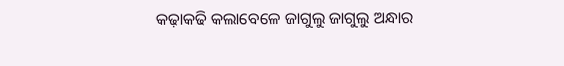କଢ଼ାକଢି କଲାବେଳେ ଜାଗୁଲୁ ଜାଗୁଲୁ ଅନ୍ଧାର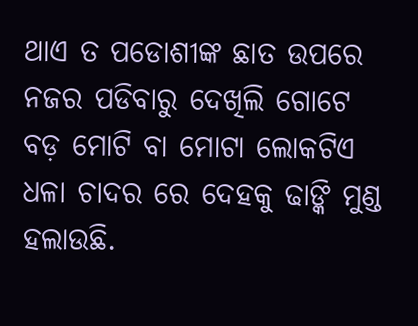ଥାଏ ତ ପଡୋଶୀଙ୍କ ଛାତ ଉପରେ ନଜର ପଡିବାରୁ ଦେଖିଲି ଗୋଟେ ବଡ଼ ମୋଟି ବା ମୋଟା ଲୋକଟିଏ ଧଳା ଚାଦର ରେ ଦେହକୁ ଢାଙ୍କି ମୁଣ୍ଡ ହଲାଉଛି.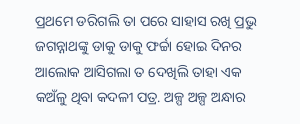ପ୍ରଥମେ ଡରିଗଲି ତା ପରେ ସାହାସ ରଖି ପ୍ରଭୁ ଜଗନ୍ନାଥଙ୍କୁ ଡାକୁ ଡାକୁ ଫର୍ଚ୍ଚା ହୋଇ ଦିନର ଆଲୋକ ଆସିଗଲା ତ ଦେଖିଲି ତାହା ଏକ କଅଁଳୁ ଥିବା କଦଳୀ ପତ୍ର. ଅଳ୍ପ ଅଳ୍ପ ଅନ୍ଧାର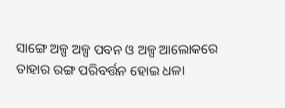ସାଙ୍ଗେ ଅଳ୍ପ ଅଳ୍ପ ପବନ ଓ ଅଳ୍ପ ଆଲୋକରେ ତାହାର ରଙ୍ଗ ପରିବର୍ତ୍ତନ ହୋଇ ଧଳା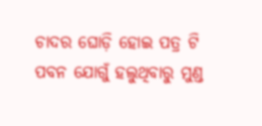ଚାଦର ଘୋଡ଼ି ହୋଇ ପତ୍ର ଟି ପବନ ଯୋଗୁଁ ହଲୁଥିବାରୁ ମୁଣ୍ଡ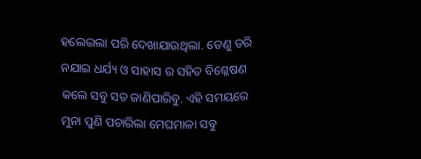ହଲେଇଲା ପରି ଦେଖାଯାଉଥିଲା. ତେଣୁ ଡରି ନଯାଇ ଧର୍ଯ୍ୟ ଓ ସାହାସ ର ସହିତ ବିଶ୍ଳେଷଣ କଲେ ସବୁ ସତ ଜାଣିପାରିବୁ. ଏହି ସମୟରେ ମୁନା ପୁଣି ପଚାରିଲା ମେଘମାଳା ସବୁ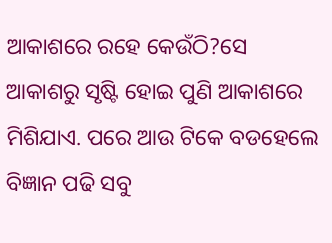ଆକାଶରେ ରହେ କେଉଁଠି?ସେ ଆକାଶରୁ ସୃଷ୍ଟି ହୋଇ ପୁଣି ଆକାଶରେ ମିଶିଯାଏ. ପରେ ଆଉ ଟିକେ ବଡହେଲେ ବିଜ୍ଞାନ ପଢି ସବୁ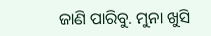ଜାଣି ପାରିବୁ. ମୁନା ଖୁସି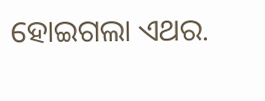ହୋଇଗଲା ଏଥର.